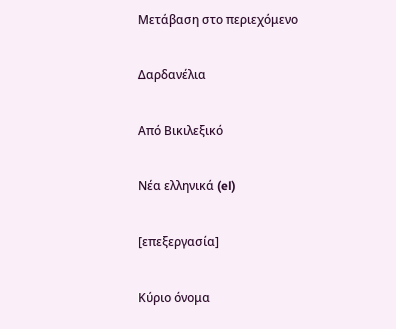Μετάβαση στο περιεχόμενο

Δαρδανέλια

Από Βικιλεξικό

Νέα ελληνικά (el)

[επεξεργασία]

Κύριο όνομα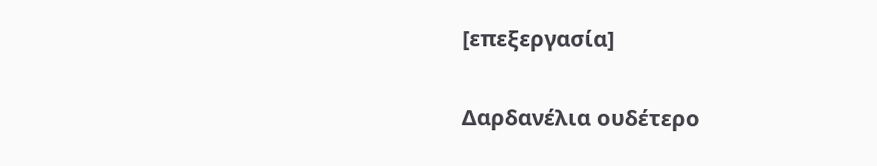[επεξεργασία]

Δαρδανέλια ουδέτερο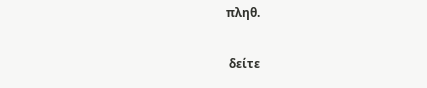πληθ.

 δείτε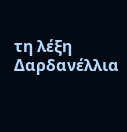τη λέξη  Δαρδανέλλια